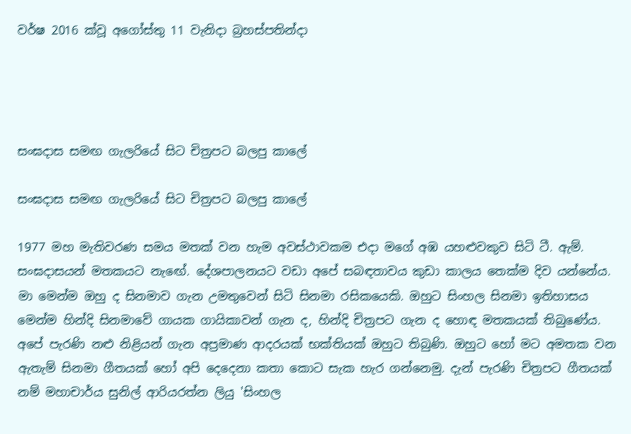වර්ෂ 2016 ක්වූ අගෝස්තු 11 වැනිදා බ්‍රහස්පතින්දා




සංඝදාස සමඟ ගැලරියේ සිට චිත්‍රපට බලපු කාලේ

සංඝදාස සමඟ ගැලරියේ සිට චිත්‍රපට බලපු කාලේ

1977 මහ මැතිවරණ සමය මතක් වන හැම අවස්ථාවකම එදා මගේ අඹ යහළුවකුව සිටි ටී. ඇම්. සංඝදාසයන් මතකයට නැඟේ. දේශපාලනයට වඩා අපේ සබඳතාවය කුඩා කාලය තෙක්ම දිව යන්නේය. මා මෙන්ම ඔහු ද සිනමාව ගැන උමතුවෙන් සිටි සිනමා රසිකයෙකි. ඔහුට සිංහල සිනමා ඉතිහාසය මෙන්ම හින්දි සිනමාවේ ගායක ගායිකාවන් ගැන ද, හින්දි චිත්‍රපට ගැන ද හොඳ මතකයක් තිබුණේය. අපේ පැරණි නළු නිළියන් ගැන අප්‍රමාණ ආදරයක් භක්තියක් ඔහුට තිබුණි. ඔහුට හෝ මට අමතක වන ඇතැම් සිනමා ගීතයක් හෝ අපි දෙදෙනා කතා කොට සැක හැර ගන්නෙමු. දැන් පැරණි චිත්‍රපට ගීතයක් නම් මහාචාර්ය සුනිල් ආරියරත්න ලියු 'සිංහල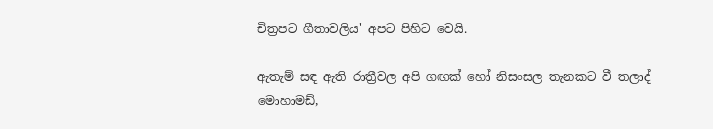චිත්‍රපට ගීතාවලිය' අපට පිහිට වෙයි.

ඇතැම් සඳ ඇති රාත්‍රීවල අපි ගඟක් හෝ නිසංසල තැනකට වී තලාද් මොහාමඩ්,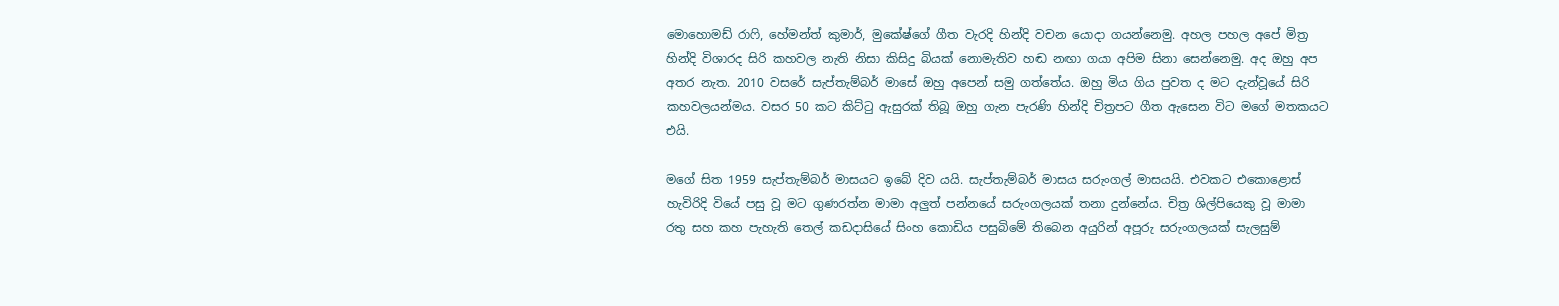මොහොමඩ් රාෆි, හේමන්ත් කුමාර්, මුකේෂ්ගේ ගීත වැරදි හින්දි වචන යොදා ගයන්නෙමු. අහල පහල අපේ මිත්‍ර හින්දි විශාරද සිරි කහවල නැති නිසා කිසිදු බියක් නොමැතිව හඬ නඟා ගයා අපිම සිනා සෙන්නෙමු. අද ඔහු අප අතර නැත. 2010 වසරේ සැප්තැම්බර් මාසේ ඔහු අපෙන් සමු ගත්තේය. ඔහු මිය ගිය පුවත ද මට දැන්වූයේ සිරි කහවලයන්මය. වසර 50 කට කිට්ටු ඇසුරක් තිබූ ඔහු ගැන පැරණි හින්දි චිත්‍රපට ගීත ඇසෙන විට මගේ මතකයට එයි.

මගේ සිත 1959 සැප්තැම්බර් මාසයට ඉබේ දිව යයි. සැප්තැම්බර් මාසය සරුංගල් මාසයයි. එවකට එකොළොස් හැවිරිදි වියේ පසු වූ මට ගුණරත්න මාමා අලුත් පන්නයේ සරුංගලයක් තනා දුන්නේය. චිත්‍ර ශිල්පියෙකු වූ මාමා රතු සහ කහ පැහැති තෙල් කඩදාසියේ සිංහ කොඩිය පසුබිමේ තිබෙන අයුරින් අපූරු සරුංගලයක් සැලසුම්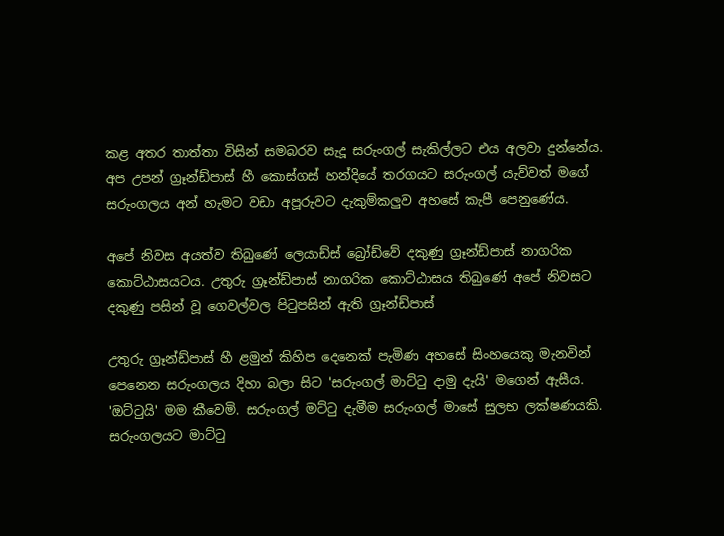කළ අතර තාත්තා විසින් සමබරව සැදූ සරුංගල් සැකිල්ලට එය අලවා දුන්නේය. අප උපන් ග්‍රෑන්ඩ්පාස් හී කොස්ගස් හන්දියේ තරගයට සරුංගල් යැව්වත් මගේ සරුංගලය අන් හැමට වඩා අපූරුවට දැකුම්කලුව අහසේ කැපී පෙනුණේය.

අපේ නිවස අයත්ව තිබුණේ ලෙයාඩ්ස් බ්‍රෝඩ්වේ දකුණු ග්‍රෑන්ඩ්පාස් නාගරික කොට්ඨාසයටය. උතුරු ග්‍රෑන්ඩ්පාස් නාගරික කොට්ඨාසය තිබුණේ අපේ නිවසට දකුණු පසින් වූ ගෙවල්වල පිටුපසින් ඇති ග්‍රෑන්ඩ්පාස්

උතුරු ග්‍රෑන්ඩ්පාස් හී ළමුන් කිහිප දෙනෙක් පැමිණ අහසේ සිංහයෙකු මැනවින් පෙනෙන සරුංගලය දිහා බලා සිට 'සරුංගල් මාට්ටු දාමු දැයි' මගෙන් ඇසීය. 'ඔට්ටුයි' මම කීවෙමි. සරුංගල් මට්ටු දැමීම සරුංගල් මාසේ සුලභ ලක්ෂණයකි. සරුංගලයට මාට්ටු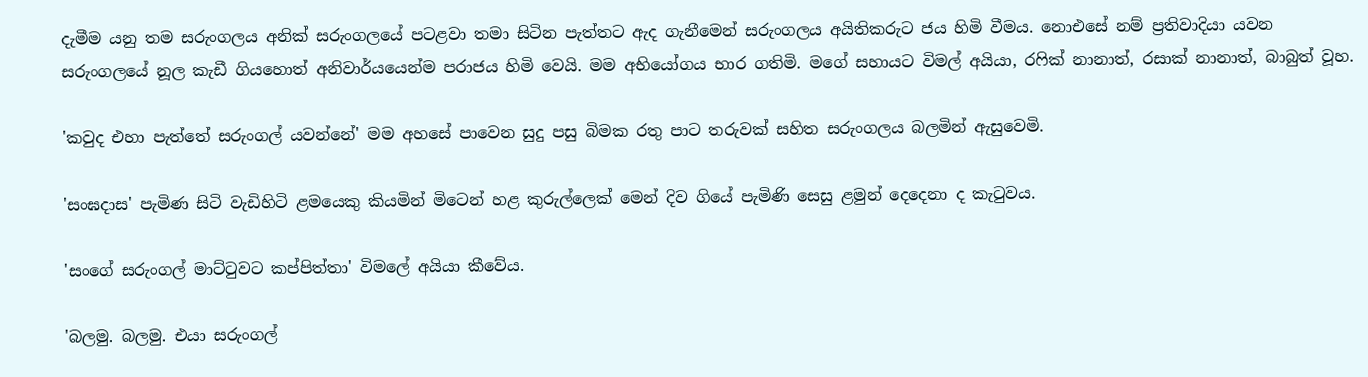දැමීම යනු තම සරුංගලය අනික් සරුංගලයේ පටළවා තමා සිටින පැත්තට ඇද ගැනීමෙන් සරුංගලය අයිතිකරුට ජය හිමි වීමය. නොඑසේ නම් ප්‍රතිවාදියා යවන සරුංගලයේ නූල කැඩී ගියහොත් අනිවාර්යයෙන්ම පරාජය හිමි වෙයි. මම අභියෝගය භාර ගතිමි. මගේ සහායට විමල් අයියා, රෆික් නානාත්, රසාක් නානාත්, බාබුත් වූහ.

'කවුද එහා පැත්තේ සරුංගල් යවන්නේ' මම අහසේ පාවෙන සුදු පසු බිමක රතු පාට තරුවක් සහිත සරුංගලය බලමින් ඇසුවෙමි.

'සංඝදාස' පැමිණ සිටි වැඩිහිටි ළමයෙකු කියමින් මිටෙන් හළ කුරුල්ලෙක් මෙන් දිව ගියේ පැමිණි සෙසු ළමුන් දෙදෙනා ද කැටුවය.

'සංගේ සරුංගල් මාට්ටුවට කප්පිත්තා' විමලේ අයියා කීවේය.

'බලමු. බලමු. එයා සරුංගල්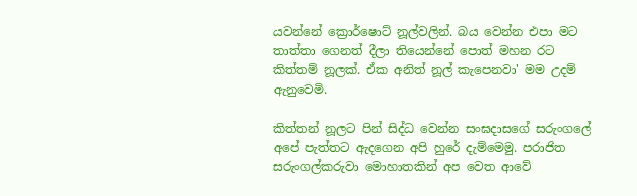යවන්නේ ක්‍රොර්ෂොට් නූල්වලින්. බය වෙන්න එපා මට තාත්තා ගෙනත් දීලා තියෙන්නේ පොත් මහන රට කිත්තම් නූලක්. ඒක අනිත් නූල් කැපෙනවා' මම උදම් ඇනුවෙමි.

කිත්තන් නූලට පින් සිද්ධ වෙන්න සංඝදාසගේ සරුංගලේ අපේ පැත්තට ඇදගෙන අපි හුරේ දැම්මෙමු. පරාජිත සරුංගල්කරුවා මොහාතකින් අප වෙත ආවේ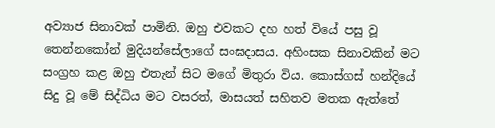අව්‍යාජ සිනාවක් පාමිනි. ඔහු එවකට දහ හත් වියේ පසු වූ තෙන්නකෝන් මුදියන්සේලාගේ සංඝදාසය. අහිංසක සිනාවකින් මට සංග්‍රහ කළ ඔහු එතැන් සිට මගේ මිතුරා විය. කොස්ගස් හන්දියේ සිදු වූ මේ සිද්ධිය මට වසරත්, මාසයත් සහිතව මතක ඇත්තේ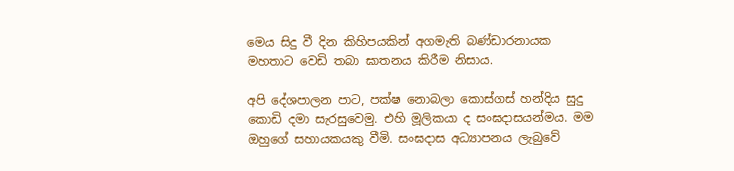මෙය සිදු වී දින කිහිපයකින් අගමැති බණ්ඩාරනායක මහතාට වෙඩි තබා ඝාතනය කිරීම නිසාය.

අපි දේශපාලන පාට, පක්ෂ නොබලා කොස්ගස් හන්දිය සුදු කොඩි දමා සැරසුවෙමු. එහි මූලිකයා ද සංඝදාසයන්මය. මම ඔහුගේ සහායකයකු වීමි. සංඝදාස අධ්‍යාපනය ලැබුවේ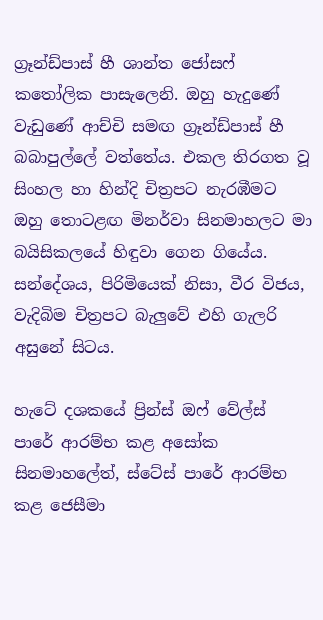ග්‍රෑන්ඩ්පාස් හී ශාන්ත ජෝසෆ් කතෝලික පාසැලෙනි. ඔහු හැදුණේ වැඩුණේ ආච්චි සමඟ ග්‍රෑන්ඩ්පාස් හී බබාපුල්ලේ වත්තේය. එකල තිරගත වූ සිංහල හා හින්දි චිත්‍රපට නැරඹීමට ඔහු තොටළඟ මිනර්වා සිනමාහලට මා බයිසිකලයේ හිඳුවා ගෙන ගියේය. සන්දේශය, පිරිමියෙක් නිසා, වීර විජය, වැදිබිම චිත්‍රපට බැලුවේ එහි ගැලරි අසුනේ සිටය.

හැටේ දශකයේ ප්‍රින්ස් ඔෆ් වේල්ස් පාරේ ආරම්භ කළ අසෝක සිනමාහලේත්, ස්ටේස් පාරේ ආරම්භ කළ ජෙසීමා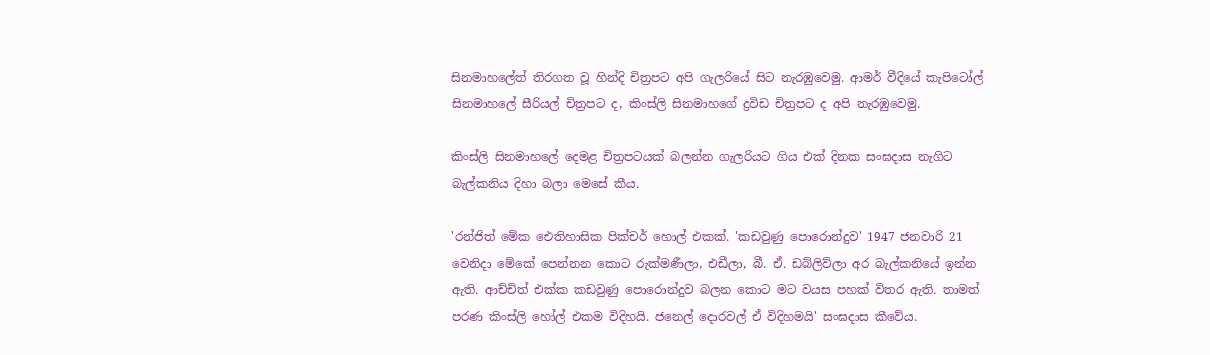සිනමාහලේත් තිරගත වූ හින්දි චිත්‍රපට අපි ගැලරියේ සිට නැරඹුවෙමු. ආමර් වීදියේ කැපිටෝල් සිනමාහලේ සීරියල් චිත්‍රපට ද, කිංස්ලි සිනමාහගේ ද්‍රවිඩ චිත්‍රපට ද අපි නැරඹුවෙමු.

කිංස්ලි සිනමාහලේ දෙමළ චිත්‍රපටයක් බලන්න ගැලරියට ගිය එක් දිනක සංඝදාස නැගිට බැල්කනිය දිහා බලා මෙසේ කීය.

'රන්ජිත් මේක ඓතිහාසික පික්චර් හොල් එකක්. 'කඩවුණු පොරොන්දුව' 1947 ජනවාරි 21 වෙනිදා මේකේ පෙන්නන කොට රුක්මණීලා, එඩීලා, බී. ඒ. ඩබ්ලිව්ලා අර බැල්කනියේ ඉන්න ඇති. ආච්චිත් එක්ක කඩවුණු පොරොන්දුව බලන කොට මට වයස පහක් විතර ඇති. තාමත් පරණ කිංස්ලි හෝල් එකම විදිහයි. ජනෙල් දොරවල් ඒ විදිහමයි' සංඝදාස කීවේය.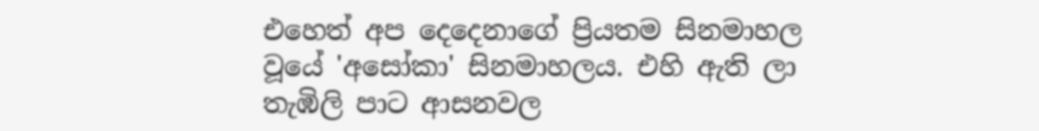එහෙත් අප දෙදෙනාගේ ප්‍රියතම සිනමාහල වූයේ 'අසෝකා' සිනමාහලය. එහි ඇති ලා තැඹිලි පාට ආසනවල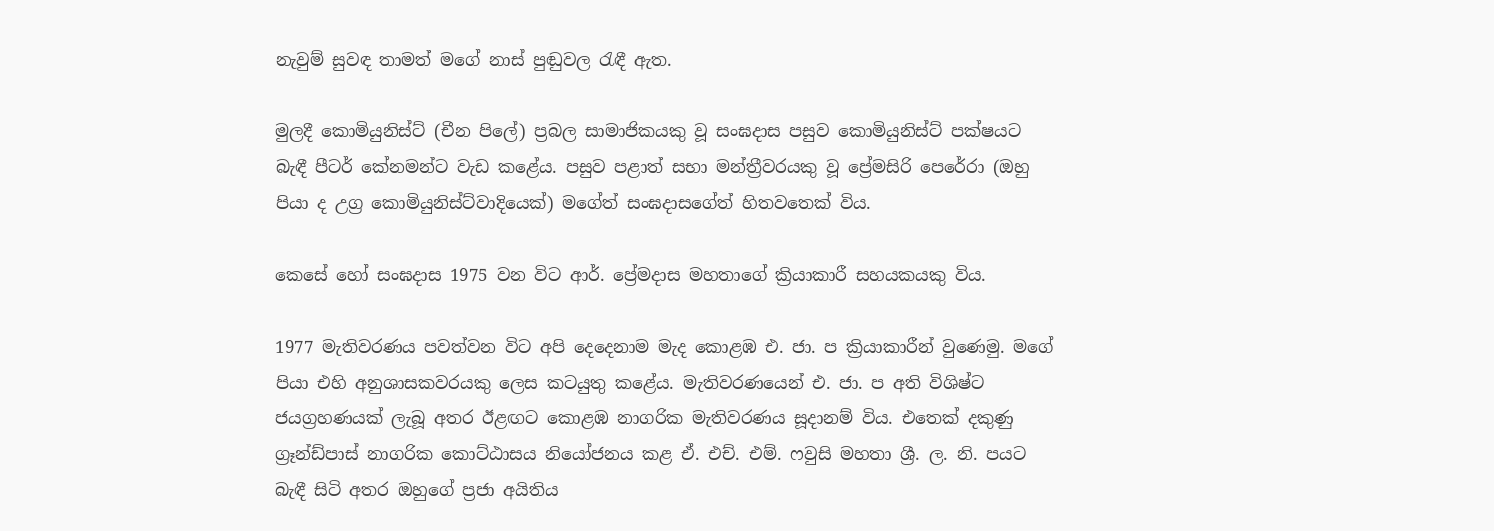නැවුම් සුවඳ තාමත් මගේ නාස් පුඬුවල රැඳී ඇත.

මුලදී කොමියුනිස්ට් (චීන පිලේ) ප්‍රබල සාමාජිකයකු වූ සංඝදාස පසුව කොමියුනිස්ට් පක්ෂයට බැඳී පීටර් කේනමන්ට වැඩ කළේය. පසුව පළාත් සභා මන්ත්‍රීවරයකු වූ ප්‍රේමසිරි පෙරේරා (ඔහු පියා ද උග්‍ර කොමියුනිස්ට්වාදියෙක්) මගේත් සංඝදාසගේත් හිතවතෙක් විය.

කෙසේ හෝ සංඝදාස 1975 වන විට ආර්. ප්‍රේමදාස මහතාගේ ක්‍රියාකාරී සහයකයකු විය.

1977 මැතිවරණය පවත්වන විට අපි දෙදෙනාම මැද කොළඹ එ. ජා. ප ක්‍රියාකාරීන් වුණෙමු. මගේ පියා එහි අනුශාසකවරයකු ලෙස කටයුතු කළේය. මැතිවරණයෙන් එ. ජා. ප අති විශිෂ්ට ජයග්‍රහණයක් ලැබූ අතර ඊළඟට කොළඹ නාගරික මැතිවරණය සූදානම් විය. එතෙක් දකුණු ග්‍රෑන්ඩ්පාස් නාගරික කොට්ඨාසය නියෝජනය කළ ඒ. එච්. එම්. ෆවුසි මහතා ශ්‍රී. ල. නි. පයට බැඳී සිටි අතර ඔහුගේ ප්‍රජා අයිතිය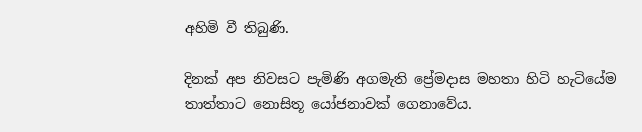අහිමි වී තිබුණි.

දිනක් අප නිවසට පැමිණි අගමැති ප්‍රේමදාස මහතා හිටි හැටියේම තාත්තාට නොසිතූ යෝජනාවක් ගෙනාවේය.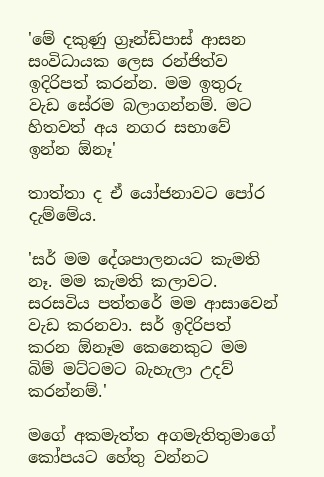'මේ දකුණු ග්‍රෑන්ඩ්පාස් ආසන සංවිධායක ලෙස රන්ජිත්ව ඉදිරිපත් කරන්න. මම ඉතුරු වැඩ සේරම බලාගන්නම්. මට හිතවත් අය නගර සභාවේ ඉන්න ඕනෑ'

තාත්තා ද ඒ යෝජනාවට පෝර දැම්මේය.

'සර් මම දේශපාලනයට කැමති නෑ. මම කැමති කලාවට. සරසවිය පත්තරේ මම ආසාවෙන් වැඩ කරනවා. සර් ඉදිරිපත් කරන ඕනෑම කෙනෙකුට මම බිම් මට්ටමට බැහැලා උදව් කරන්නම්.'

මගේ අකමැත්ත අගමැතිතුමාගේ කෝපයට හේතු වන්නට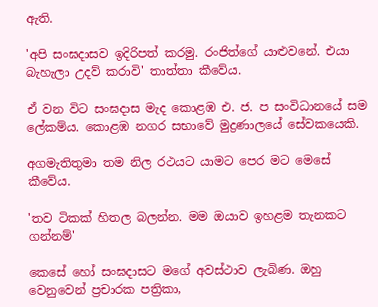ඇති.

'අපි සංඝදාසව ඉදිරිපත් කරමු. රංජිත්ගේ යාළුවනේ. එයා බැහැලා උදව් කරාවි' තාත්තා කීවේය.

ඒ වන විට සංඝදාස මැද කොළඹ එ. ජ. ප සංවිධානයේ සම ලේකම්ය. කොළඹ නගර සභාවේ මුද්‍රණාලයේ සේවකයෙකි.

අගමැතිතුමා තම නිල රථයට යාමට පෙර මට මෙසේ කීවේය.

'තව ටිකක් හිතල බලන්න. මම ඔයාව ඉහළම තැනකට ගන්නම්'

කෙසේ හෝ සංඝදාසට මගේ අවස්ථාව ලැබිණ. ඔහු වෙනුවෙන් ප්‍රචාරක පත්‍රිකා,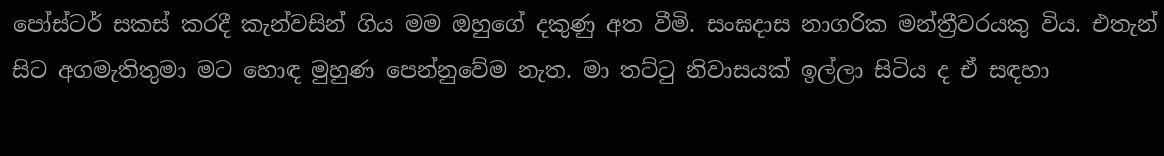පෝස්ටර් සකස් කරදී කැන්වසින් ගිය මම ඔහුගේ දකුණු අත වීමි. සංඝදාස නාගරික මන්ත්‍රීවරයකු විය. එතැන් සිට අගමැතිතුමා මට හොඳ මුහුණ පෙන්නුවේම නැත. මා තට්ටු නිවාසයක් ඉල්ලා සිටිය ද ඒ සඳහා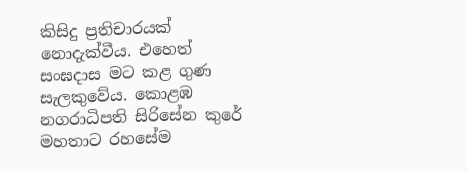කිසිදු ප්‍රතිචාරයක් නොදැක්වීය. එහෙත් සංඝදාස මට කළ ගුණ සැලකුවේය. කොළඹ නගරාධිපති සිරිසේන කුරේ මහතාට රහසේම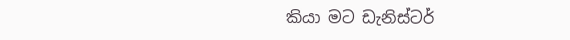කියා මට ඩැනිස්ටර්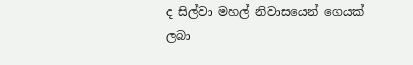ද සිල්වා මහල් නිවාසයෙන් ගෙයක් ලබා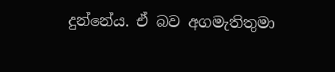දුන්නේය. ඒ බව අගමැතිතුමා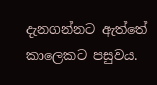දැනගන්නට ඇත්තේ කාලෙකට පසුවය.